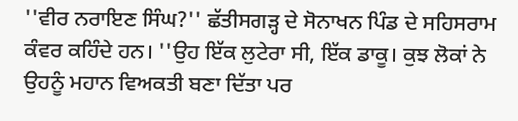''ਵੀਰ ਨਰਾਇਣ ਸਿੰਘ?'' ਛੱਤੀਸਗੜ੍ਹ ਦੇ ਸੋਨਾਖਨ ਪਿੰਡ ਦੇ ਸਹਿਸਰਾਮ ਕੰਵਰ ਕਹਿੰਦੇ ਹਨ। ''ਉਹ ਇੱਕ ਲੁਟੇਰਾ ਸੀ, ਇੱਕ ਡਾਕੂ। ਕੁਝ ਲੋਕਾਂ ਨੇ ਉਹਨੂੰ ਮਹਾਨ ਵਿਅਕਤੀ ਬਣਾ ਦਿੱਤਾ ਪਰ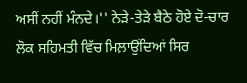ਅਸੀਂ ਨਹੀਂ ਮੰਨਦੇ।'' ਨੇੜੇ-ਤੇੜੇ ਬੈਠੇ ਹੋਏ ਦੋ-ਚਾਰ ਲੋਕ ਸਹਿਮਤੀ ਵਿੱਚ ਮਿਲ਼ਾਉਂਦਿਆਂ ਸਿਰ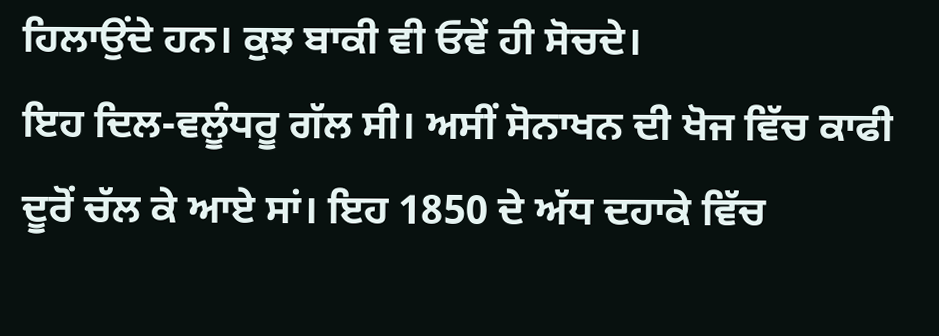ਹਿਲਾਉਂਦੇ ਹਨ। ਕੁਝ ਬਾਕੀ ਵੀ ਓਵੇਂ ਹੀ ਸੋਚਦੇ।
ਇਹ ਦਿਲ-ਵਲੂੰਧਰੂ ਗੱਲ ਸੀ। ਅਸੀਂ ਸੋਨਾਖਨ ਦੀ ਖੋਜ ਵਿੱਚ ਕਾਫੀ ਦੂਰੋਂ ਚੱਲ ਕੇ ਆਏ ਸਾਂ। ਇਹ 1850 ਦੇ ਅੱਧ ਦਹਾਕੇ ਵਿੱਚ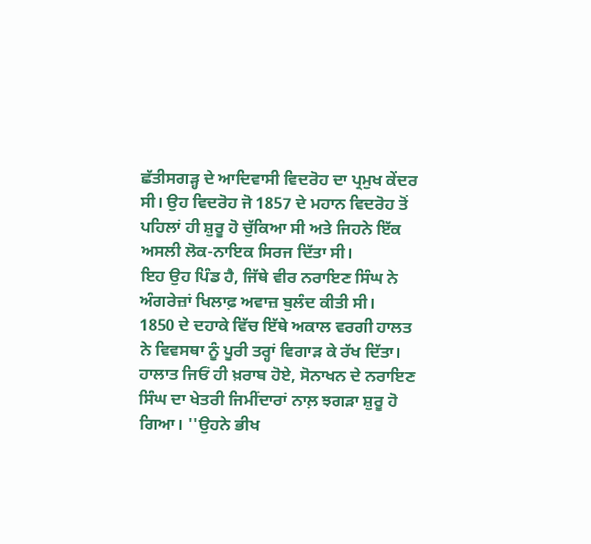ਛੱਤੀਸਗੜ੍ਹ ਦੇ ਆਦਿਵਾਸੀ ਵਿਦਰੋਹ ਦਾ ਪ੍ਰਮੁਖ ਕੇਂਦਰ ਸੀ। ਉਹ ਵਿਦਰੋਹ ਜੋ 1857 ਦੇ ਮਹਾਨ ਵਿਦਰੋਹ ਤੋਂ ਪਹਿਲਾਂ ਹੀ ਸ਼ੁਰੂ ਹੋ ਚੁੱਕਿਆ ਸੀ ਅਤੇ ਜਿਹਨੇ ਇੱਕ ਅਸਲੀ ਲੋਕ-ਨਾਇਕ ਸਿਰਜ ਦਿੱਤਾ ਸੀ।
ਇਹ ਉਹ ਪਿੰਡ ਹੈ, ਜਿੱਥੇ ਵੀਰ ਨਰਾਇਣ ਸਿੰਘ ਨੇ ਅੰਗਰੇਜ਼ਾਂ ਖਿਲਾਫ਼ ਅਵਾਜ਼ ਬੁਲੰਦ ਕੀਤੀ ਸੀ।
1850 ਦੇ ਦਹਾਕੇ ਵਿੱਚ ਇੱਥੇ ਅਕਾਲ ਵਰਗੀ ਹਾਲਤ ਨੇ ਵਿਵਸਥਾ ਨੂੰ ਪੂਰੀ ਤਰ੍ਹਾਂ ਵਿਗਾੜ ਕੇ ਰੱਖ ਦਿੱਤਾ। ਹਾਲਾਤ ਜਿਓਂ ਹੀ ਖ਼ਰਾਬ ਹੋਏ, ਸੋਨਾਖਨ ਦੇ ਨਰਾਇਣ ਸਿੰਘ ਦਾ ਖੇਤਰੀ ਜਿਮੀਂਦਾਰਾਂ ਨਾਲ਼ ਝਗੜਾ ਸ਼ੁਰੂ ਹੋ ਗਿਆ। ''ਉਹਨੇ ਭੀਖ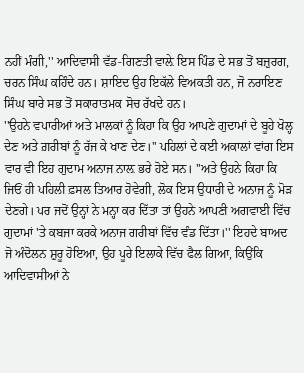ਨਹੀਂ ਮੰਗੀ,'' ਆਦਿਵਾਸੀ ਵੱਡ-ਗਿਣਤੀ ਵਾਲ਼ੇ ਇਸ ਪਿੰਡ ਦੇ ਸਭ ਤੋਂ ਬਜ਼ੁਰਗ, ਚਰਨ ਸਿੰਘ ਕਹਿੰਦੇ ਹਨ। ਸ਼ਾਇਦ ਉਹ ਇਕੱਲੇ ਵਿਅਕਤੀ ਹਨ, ਜੋ ਨਰਾਇਣ ਸਿੰਘ ਬਾਰੇ ਸਭ ਤੋਂ ਸਕਾਰਾਤਮਕ ਸੋਚ ਰੱਖਦੇ ਹਨ।
''ਉਹਨੇ ਵਪਾਰੀਆਂ ਅਤੇ ਮਾਲਕਾਂ ਨੂੰ ਕਿਹਾ ਕਿ ਉਹ ਆਪਣੇ ਗੁਦਾਮਾਂ ਦੇ ਬੂਹੇ ਖੋਲ੍ਹ ਦੇਣ ਅਤੇ ਗ਼ਰੀਬਾਂ ਨੂੰ ਰੱਜ ਕੇ ਖਾਣ ਦੇਣ।'' ਪਹਿਲਾਂ ਦੇ ਕਈ ਅਕਾਲਾਂ ਵਾਂਗ ਇਸ ਵਾਰ ਵੀ ਇਹ ਗੁਦਾਮ ਅਨਾਜ ਨਾਲ਼ ਭਰੇ ਹੋਏ ਸਨ। ''ਅਤੇ ਉਹਨੇ ਕਿਹਾ ਕਿ ਜਿਓਂ ਹੀ ਪਹਿਲੀ ਫ਼ਸਲ ਤਿਆਰ ਹੋਵੇਗੀ, ਲੋਕ ਇਸ ਉਧਾਰੀ ਦੇ ਅਨਾਜ ਨੂੰ ਮੋੜ ਦੇਣਗੇ। ਪਰ ਜਦੋਂ ਉਨ੍ਹਾਂ ਨੇ ਮਨ੍ਹਾ ਕਰ ਦਿੱਤਾ ਤਾਂ ਉਹਨੇ ਆਪਣੀ ਅਗਵਾਈ ਵਿੱਚ ਗੁਦਾਮਾਂ 'ਤੇ ਕਬਜਾ ਕਰਕੇ ਅਨਾਜ ਗਰੀਬਾਂ ਵਿੱਚ ਵੰਡ ਦਿੱਤਾ।'' ਇਹਦੇ ਬਾਅਦ ਜੋ ਅੰਦੋਲਨ ਸ਼ੁਰੂ ਹੋਇਆ, ਉਹ ਪੂਰੇ ਇਲਾਕੇ ਵਿੱਚ ਫੈਲ ਗਿਆ, ਕਿਉਂਕਿ ਆਦਿਵਾਸੀਆਂ ਨੇ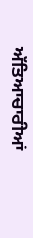ਅੱਤਿਆਚਾਰੀਆਂ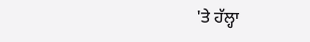'ਤੇ ਹੱਲ੍ਹਾ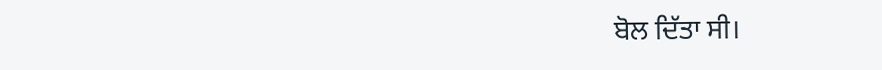ਬੋਲ ਦਿੱਤਾ ਸੀ।